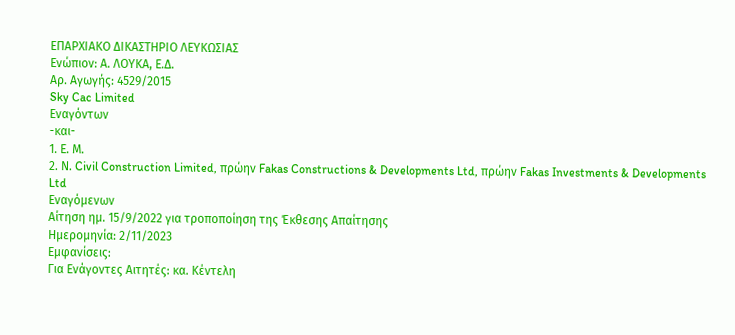ΕΠΑΡΧΙΑΚΟ ΔΙΚΑΣΤΗΡΙΟ ΛΕΥΚΩΣΙΑΣ
Ενώπιον: Α. ΛΟΥΚΑ, Ε.Δ.
Αρ. Αγωγής: 4529/2015
Sky Cac Limited
Εναγόντων
-και-
1. Ε. Μ.
2. Ν. Civil Construction Limited, πρώην Fakas Constructions & Developments Ltd, πρώην Fakas Investments & Developments Ltd
Εναγόμενων
Αίτηση ημ. 15/9/2022 για τροποποίηση της Έκθεσης Απαίτησης
Ημερομηνία: 2/11/2023
Εμφανίσεις:
Για Ενάγοντες Αιτητές: κα. Κέντελη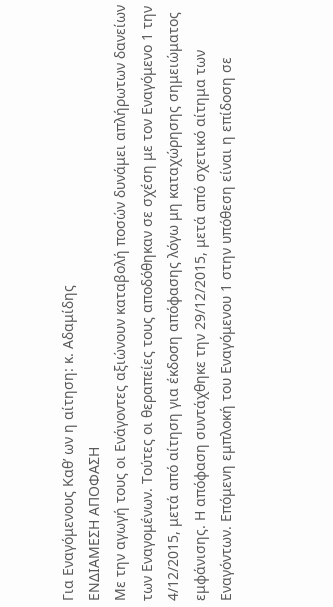Για Εναγόμενους Καθ’ ων η αίτηση: κ. Αδαμίδης
ΕΝΔΙΑΜΕΣΗ ΑΠΟΦΑΣΗ
Με την αγωγή τους οι Ενάγοντες αξιώνουν καταβολή ποσών δυνάμει απλήρωτων δανείων των Εναγομένων. Τούτες οι θεραπείες τους αποδόθηκαν σε σχέση με τον Εναγόμενο 1 την 4/12/2015, μετά από αίτηση για έκδοση απόφασης λόγω μη καταχώρησης σημειώματος εμφάνισης. Η απόφαση συντάχθηκε την 29/12/2015, μετά από σχετικό αίτημα των Εναγόντων. Επόμενη εμπλοκή του Εναγόμενου 1 στην υπόθεση είναι η επίδοση σε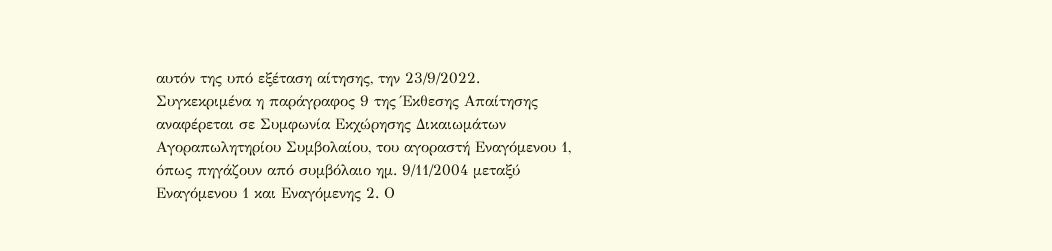αυτόν της υπό εξέταση αίτησης, την 23/9/2022.
Συγκεκριμένα η παράγραφος 9 της Έκθεσης Απαίτησης αναφέρεται σε Συμφωνία Εκχώρησης Δικαιωμάτων Αγοραπωλητηρίου Συμβολαίου, του αγοραστή Εναγόμενου 1, όπως πηγάζουν από συμβόλαιο ημ. 9/11/2004 μεταξύ Εναγόμενου 1 και Εναγόμενης 2. Ο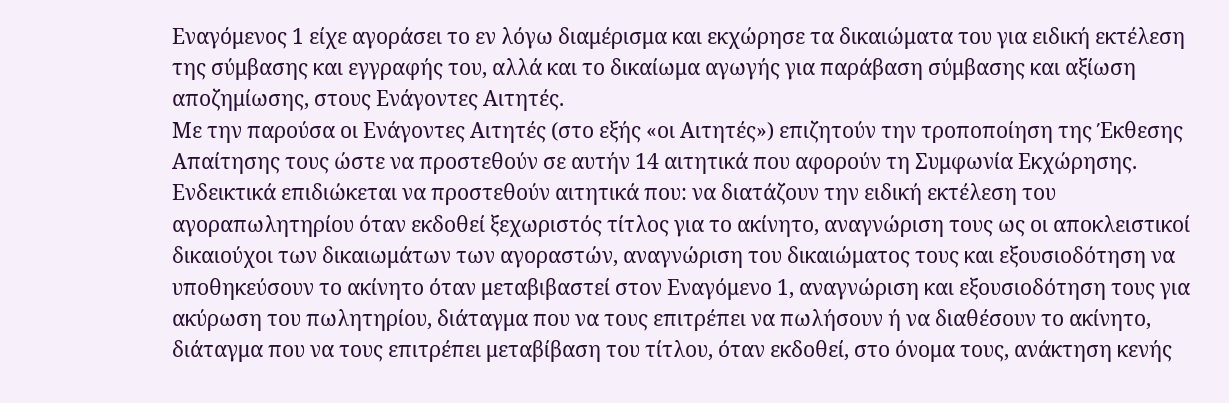Εναγόμενος 1 είχε αγοράσει το εν λόγω διαμέρισμα και εκχώρησε τα δικαιώματα του για ειδική εκτέλεση της σύμβασης και εγγραφής του, αλλά και το δικαίωμα αγωγής για παράβαση σύμβασης και αξίωση αποζημίωσης, στους Ενάγοντες Αιτητές.
Με την παρούσα οι Ενάγοντες Αιτητές (στο εξής «οι Αιτητές») επιζητούν την τροποποίηση της Έκθεσης Απαίτησης τους ώστε να προστεθούν σε αυτήν 14 αιτητικά που αφορούν τη Συμφωνία Εκχώρησης. Ενδεικτικά επιδιώκεται να προστεθούν αιτητικά που: να διατάζουν την ειδική εκτέλεση του αγοραπωλητηρίου όταν εκδοθεί ξεχωριστός τίτλος για το ακίνητο, αναγνώριση τους ως οι αποκλειστικοί δικαιούχοι των δικαιωμάτων των αγοραστών, αναγνώριση του δικαιώματος τους και εξουσιοδότηση να υποθηκεύσουν το ακίνητο όταν μεταβιβαστεί στον Εναγόμενο 1, αναγνώριση και εξουσιοδότηση τους για ακύρωση του πωλητηρίου, διάταγμα που να τους επιτρέπει να πωλήσουν ή να διαθέσουν το ακίνητο, διάταγμα που να τους επιτρέπει μεταβίβαση του τίτλου, όταν εκδοθεί, στο όνομα τους, ανάκτηση κενής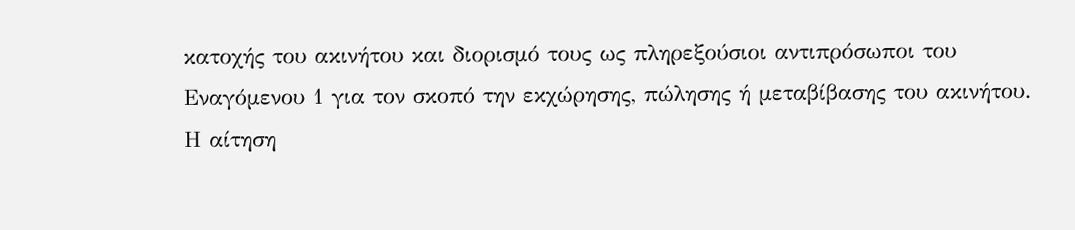κατοχής του ακινήτου και διορισμό τους ως πληρεξούσιοι αντιπρόσωποι του Εναγόμενου 1 για τον σκοπό την εκχώρησης, πώλησης ή μεταβίβασης του ακινήτου.
Η αίτηση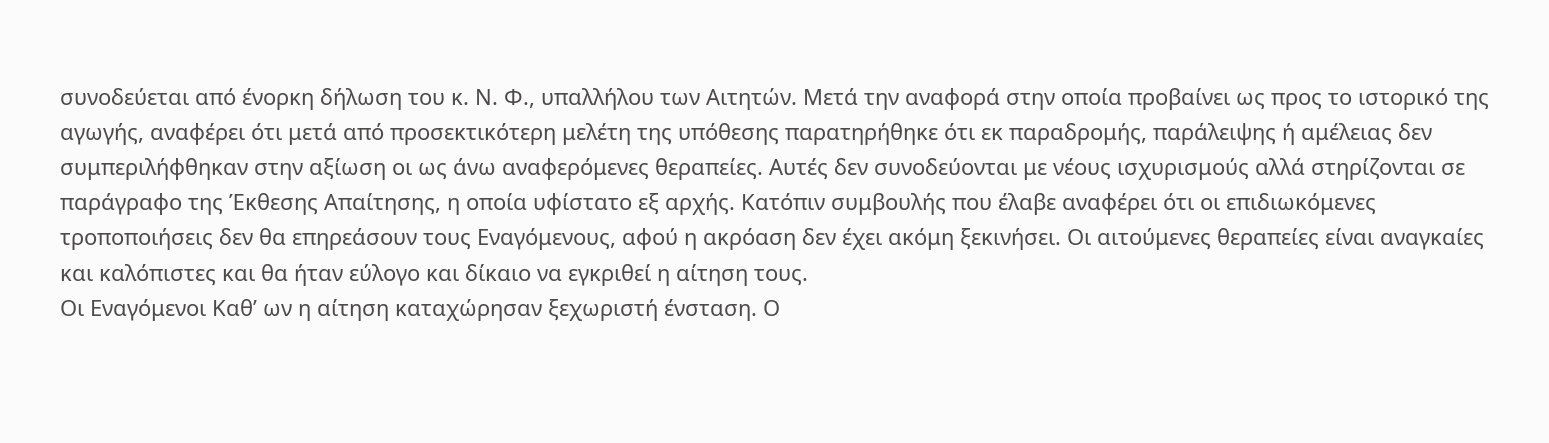συνοδεύεται από ένορκη δήλωση του κ. Ν. Φ., υπαλλήλου των Αιτητών. Μετά την αναφορά στην οποία προβαίνει ως προς το ιστορικό της αγωγής, αναφέρει ότι μετά από προσεκτικότερη μελέτη της υπόθεσης παρατηρήθηκε ότι εκ παραδρομής, παράλειψης ή αμέλειας δεν συμπεριλήφθηκαν στην αξίωση οι ως άνω αναφερόμενες θεραπείες. Αυτές δεν συνοδεύονται με νέους ισχυρισμούς αλλά στηρίζονται σε παράγραφο της Έκθεσης Απαίτησης, η οποία υφίστατο εξ αρχής. Κατόπιν συμβουλής που έλαβε αναφέρει ότι οι επιδιωκόμενες τροποποιήσεις δεν θα επηρεάσουν τους Εναγόμενους, αφού η ακρόαση δεν έχει ακόμη ξεκινήσει. Οι αιτούμενες θεραπείες είναι αναγκαίες και καλόπιστες και θα ήταν εύλογο και δίκαιο να εγκριθεί η αίτηση τους.
Οι Εναγόμενοι Καθ’ ων η αίτηση καταχώρησαν ξεχωριστή ένσταση. Ο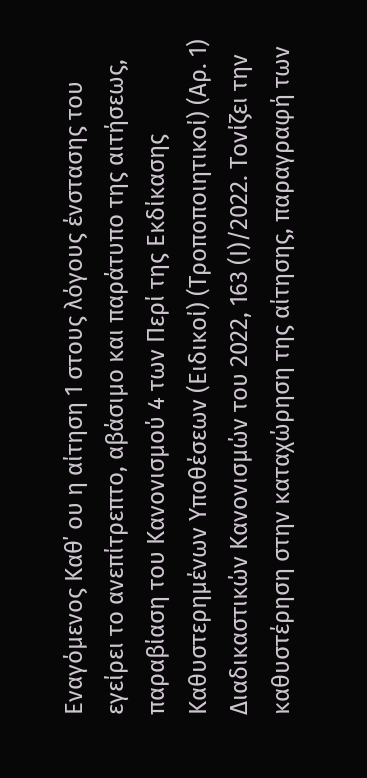Εναγόμενος Καθ΄ ου η αίτηση 1 στους λόγους ένστασης του εγείρει το ανεπίτρεπτο, αβάσιμο και παράτυπο της αιτήσεως, παραβίαση του Κανονισμού 4 των Περί της Εκδίκασης Καθυστερημένων Υποθέσεων (Ειδικοί) (Τροποποιητικοί) (Αρ. 1) Διαδικαστικών Κανονισμών του 2022, 163 (Ι)/2022. Τονίζει την καθυστέρηση στην καταχώρηση της αίτησης, παραγραφή των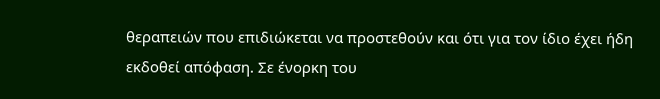θεραπειών που επιδιώκεται να προστεθούν και ότι για τον ίδιο έχει ήδη εκδοθεί απόφαση. Σε ένορκη του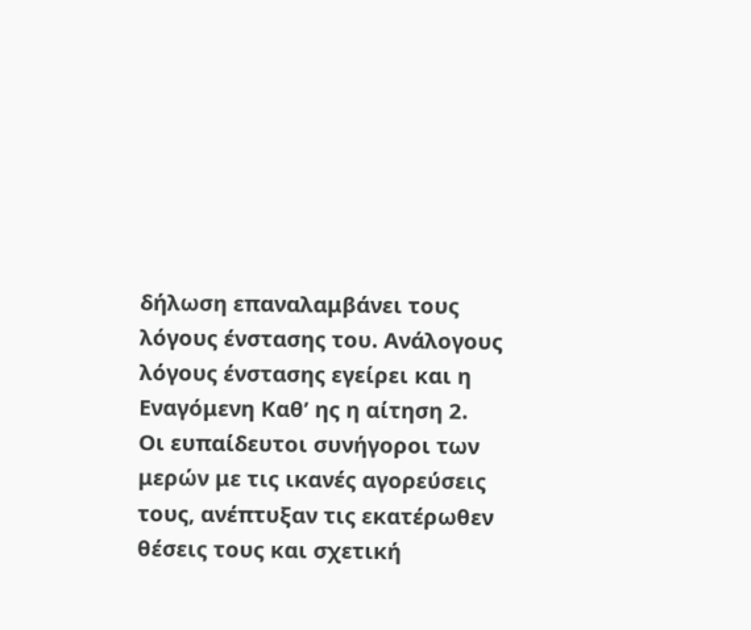δήλωση επαναλαμβάνει τους λόγους ένστασης του. Ανάλογους λόγους ένστασης εγείρει και η Εναγόμενη Καθ’ ης η αίτηση 2.
Οι ευπαίδευτοι συνήγοροι των μερών με τις ικανές αγορεύσεις τους, ανέπτυξαν τις εκατέρωθεν θέσεις τους και σχετική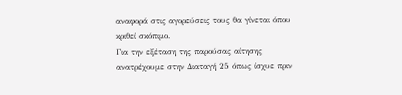αναφορά στις αγορεύσεις τους θα γίνεται όπου κριθεί σκόπιμο.
Για την εξέταση της παρούσας αίτησης ανατρέχουμε στην Διαταγή 25 όπως ίσχυε πριν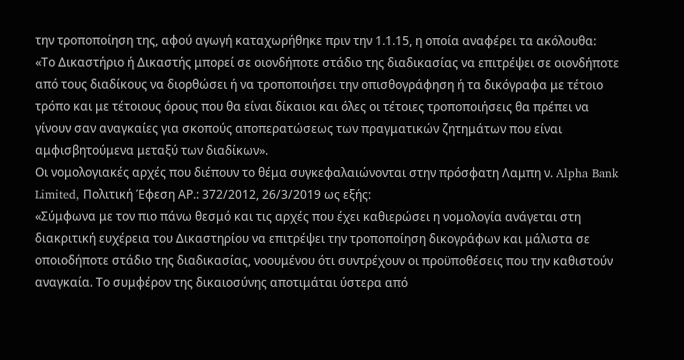την τροποποίηση της, αφού αγωγή καταχωρήθηκε πριν την 1.1.15, η οποία αναφέρει τα ακόλουθα:
«Το Δικαστήριο ή Δικαστής μπορεί σε οιονδήποτε στάδιο της διαδικασίας να επιτρέψει σε οιονδήποτε από τους διαδίκους να διορθώσει ή να τροποποιήσει την οπισθογράφηση ή τα δικόγραφα με τέτοιο τρόπο και με τέτοιους όρους που θα είναι δίκαιοι και όλες οι τέτοιες τροποποιήσεις θα πρέπει να γίνουν σαν αναγκαίες για σκοπούς αποπερατώσεως των πραγματικών ζητημάτων που είναι αμφισβητούμενα μεταξύ των διαδίκων».
Οι νομολογιακές αρχές που διέπουν το θέμα συγκεφαλαιώνονται στην πρόσφατη Λαμπη ν. Alpha Bank Limited, Πολιτική Έφεση ΑΡ.: 372/2012, 26/3/2019 ως εξής:
«Σύμφωνα με τον πιο πάνω θεσμό και τις αρχές που έχει καθιερώσει η νομολογία ανάγεται στη διακριτική ευχέρεια του Δικαστηρίου να επιτρέψει την τροποποίηση δικογράφων και μάλιστα σε οποιοδήποτε στάδιο της διαδικασίας, νοουμένου ότι συντρέχουν οι προϋποθέσεις που την καθιστούν αναγκαία. Το συμφέρον της δικαιοσύνης αποτιμάται ύστερα από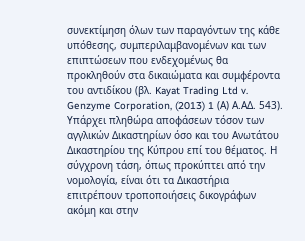συνεκτίμηση όλων των παραγόντων της κάθε υπόθεσης, συμπεριλαμβανομένων και των επιπτώσεων που ενδεχομένως θα προκληθούν στα δικαιώματα και συμφέροντα του αντιδίκου (βλ. Kayat Trading Ltd v. Genzyme Corporation, (2013) 1 (Α) Α.ΑΔ. 543). Υπάρχει πληθώρα αποφάσεων τόσον των αγγλικών Δικαστηρίων όσο και του Ανωτάτου Δικαστηρίου της Κύπρου επί του θέματος. Η σύγχρονη τάση, όπως προκύπτει από την νομολογία, είναι ότι τα Δικαστήρια επιτρέπουν τροποποιήσεις δικογράφων ακόμη και στην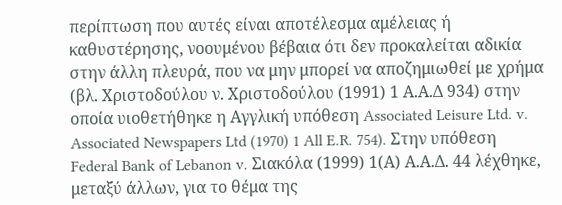περίπτωση που αυτές είναι αποτέλεσμα αμέλειας ή καθυστέρησης, νοουμένου βέβαια ότι δεν προκαλείται αδικία στην άλλη πλευρά, που να μην μπορεί να αποζημιωθεί με χρήμα (βλ. Χριστοδούλου ν. Χριστοδούλου (1991) 1 Α.Α.Δ 934) στην οποία υιοθετήθηκε η Αγγλική υπόθεση Associated Leisure Ltd. v. Associated Newspapers Ltd (1970) 1 All E.R. 754). Στην υπόθεση Federal Bank of Lebanon v. Σιακόλα (1999) 1(Α) Α.Α.Δ. 44 λέχθηκε, μεταξύ άλλων, για το θέμα της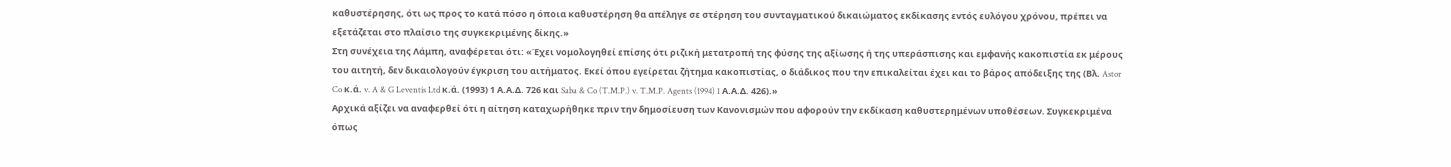καθυστέρησης, ότι ως προς το κατά πόσο η όποια καθυστέρηση θα απέληγε σε στέρηση του συνταγματικού δικαιώματος εκδίκασης εντός ευλόγου χρόνου, πρέπει να εξετάζεται στο πλαίσιο της συγκεκριμένης δίκης.»
Στη συνέχεια της Λάμπη, αναφέρεται ότι: «Έχει νομολογηθεί επίσης ότι ριζική μετατροπή της φύσης της αξίωσης ή της υπεράσπισης και εμφανής κακοπιστία εκ μέρους του αιτητή, δεν δικαιολογούν έγκριση του αιτήματος. Εκεί όπου εγείρεται ζήτημα κακοπιστίας, ο διάδικος που την επικαλείται έχει και το βάρος απόδειξης της (Βλ. Astor Co κ.ά. v. A & G Leventis Ltd κ.ά. (1993) 1 Α.Α.Δ. 726 και Saba & Co (T.M.P.) v. T.M.P. Agents (1994) 1 Α.Α.Δ. 426).»
Αρχικά αξίζει να αναφερθεί ότι η αίτηση καταχωρήθηκε πριν την δημοσίευση των Κανονισμών που αφορούν την εκδίκαση καθυστερημένων υποθέσεων. Συγκεκριμένα όπως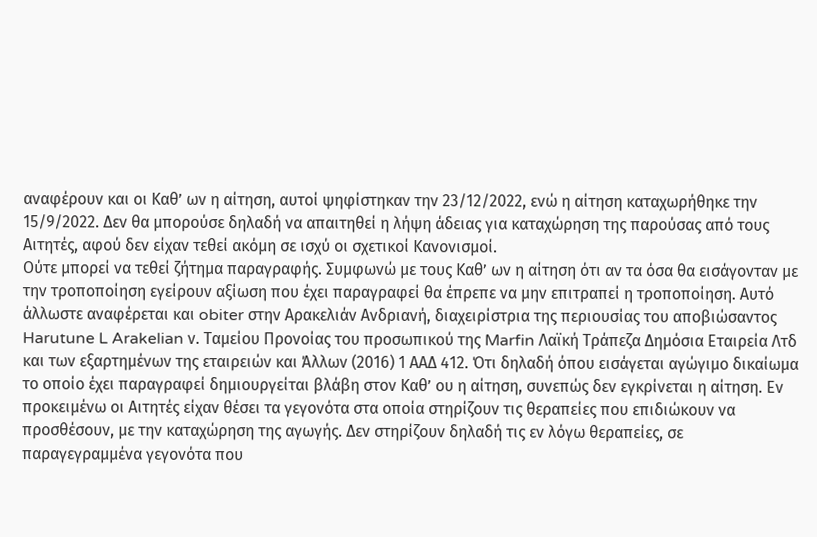αναφέρουν και οι Καθ’ ων η αίτηση, αυτοί ψηφίστηκαν την 23/12/2022, ενώ η αίτηση καταχωρήθηκε την 15/9/2022. Δεν θα μπορούσε δηλαδή να απαιτηθεί η λήψη άδειας για καταχώρηση της παρούσας από τους Αιτητές, αφού δεν είχαν τεθεί ακόμη σε ισχύ οι σχετικοί Κανονισμοί.
Ούτε μπορεί να τεθεί ζήτημα παραγραφής. Συμφωνώ με τους Καθ’ ων η αίτηση ότι αν τα όσα θα εισάγονταν με την τροποποίηση εγείρουν αξίωση που έχει παραγραφεί θα έπρεπε να μην επιτραπεί η τροποποίηση. Αυτό άλλωστε αναφέρεται και obiter στην Αρακελιάν Ανδριανή, διαχειρίστρια της περιουσίας του αποβιώσαντος Harutune L Arakelian ν. Ταμείου Προνοίας του προσωπικού της Marfin Λαϊκή Τράπεζα Δημόσια Εταιρεία Λτδ και των εξαρτημένων της εταιρειών και Άλλων (2016) 1 ΑΑΔ 412. Ότι δηλαδή όπου εισάγεται αγώγιμο δικαίωμα το οποίο έχει παραγραφεί δημιουργείται βλάβη στον Καθ’ ου η αίτηση, συνεπώς δεν εγκρίνεται η αίτηση. Εν προκειμένω οι Αιτητές είχαν θέσει τα γεγονότα στα οποία στηρίζουν τις θεραπείες που επιδιώκουν να προσθέσουν, με την καταχώρηση της αγωγής. Δεν στηρίζουν δηλαδή τις εν λόγω θεραπείες, σε παραγεγραμμένα γεγονότα που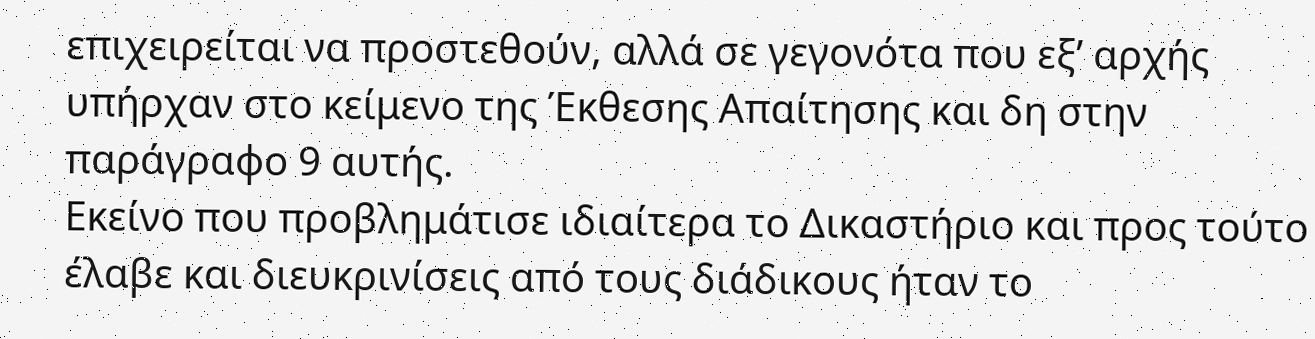επιχειρείται να προστεθούν, αλλά σε γεγονότα που εξ’ αρχής υπήρχαν στο κείμενο της Έκθεσης Απαίτησης και δη στην παράγραφο 9 αυτής.
Εκείνο που προβλημάτισε ιδιαίτερα το Δικαστήριο και προς τούτο έλαβε και διευκρινίσεις από τους διάδικους ήταν το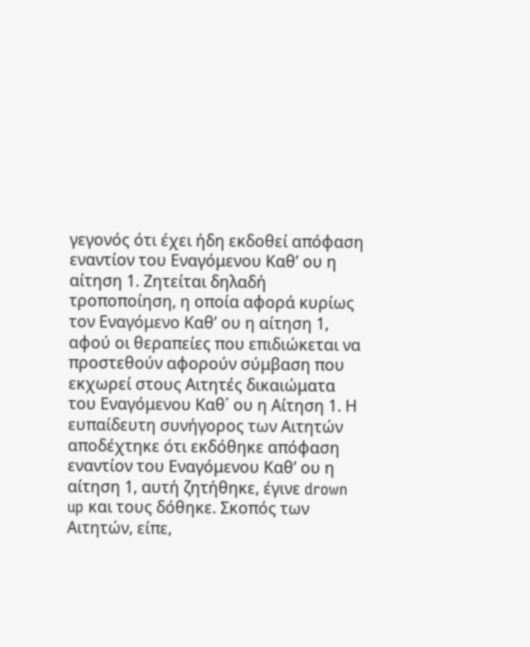γεγονός ότι έχει ήδη εκδοθεί απόφαση εναντίον του Εναγόμενου Καθ’ ου η αίτηση 1. Ζητείται δηλαδή τροποποίηση, η οποία αφορά κυρίως τον Εναγόμενο Καθ’ ου η αίτηση 1, αφού οι θεραπείες που επιδιώκεται να προστεθούν αφορούν σύμβαση που εκχωρεί στους Αιτητές δικαιώματα του Εναγόμενου Καθ΄ ου η Αίτηση 1. Η ευπαίδευτη συνήγορος των Αιτητών αποδέχτηκε ότι εκδόθηκε απόφαση εναντίον του Εναγόμενου Καθ’ ου η αίτηση 1, αυτή ζητήθηκε, έγινε drown up και τους δόθηκε. Σκοπός των Αιτητών, είπε,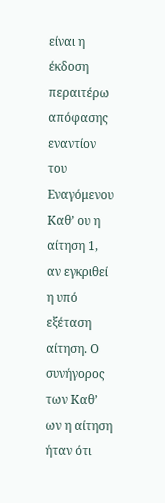είναι η έκδοση περαιτέρω απόφασης εναντίον του Εναγόμενου Καθ’ ου η αίτηση 1, αν εγκριθεί η υπό εξέταση αίτηση. Ο συνήγορος των Καθ’ ων η αίτηση ήταν ότι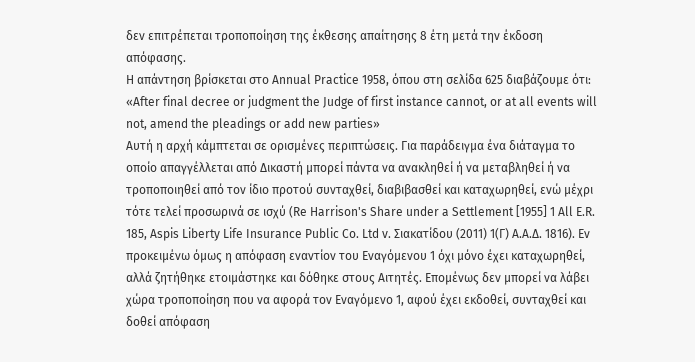δεν επιτρέπεται τροποποίηση της έκθεσης απαίτησης 8 έτη μετά την έκδοση απόφασης.
Η απάντηση βρίσκεται στο Annual Practice 1958, όπου στη σελίδα 625 διαβάζουμε ότι:
«After final decree or judgment the Judge of first instance cannot, or at all events will not, amend the pleadings or add new parties»
Αυτή η αρχή κάμπτεται σε ορισμένες περιπτώσεις. Για παράδειγμα ένα διάταγμα το οποίο απαγγέλλεται από Δικαστή μπορεί πάντα να ανακληθεί ή να μεταβληθεί ή να τροποποιηθεί από τον ίδιο προτού συνταχθεί, διαβιβασθεί και καταχωρηθεί, ενώ μέχρι τότε τελεί προσωρινά σε ισχύ (Re Harrison's Share under a Settlement [1955] 1 All E.R. 185, Aspis Liberty Life Insurance Public Co. Ltd v. Σιακατίδου (2011) 1(Γ) Α.Α.Δ. 1816). Εν προκειμένω όμως η απόφαση εναντίον του Εναγόμενου 1 όχι μόνο έχει καταχωρηθεί, αλλά ζητήθηκε ετοιμάστηκε και δόθηκε στους Αιτητές. Επομένως δεν μπορεί να λάβει χώρα τροποποίηση που να αφορά τον Εναγόμενο 1, αφού έχει εκδοθεί, συνταχθεί και δοθεί απόφαση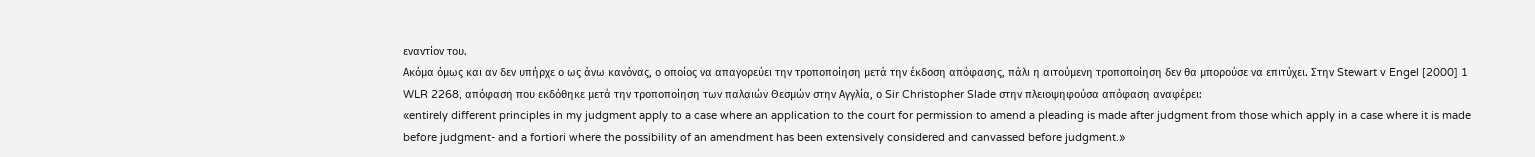εναντίον του.
Ακόμα όμως και αν δεν υπήρχε ο ως άνω κανόνας, ο οποίος να απαγορεύει την τροποποίηση μετά την έκδοση απόφασης, πάλι η αιτούμενη τροποποίηση δεν θα μπορούσε να επιτύχει. Στην Stewart v Engel [2000] 1 WLR 2268, απόφαση που εκδόθηκε μετά την τροποποίηση των παλαιών Θεσμών στην Αγγλία, ο Sir Christopher Slade στην πλειοψηφούσα απόφαση αναφέρει:
«entirely different principles in my judgment apply to a case where an application to the court for permission to amend a pleading is made after judgment from those which apply in a case where it is made before judgment- and a fortiori where the possibility of an amendment has been extensively considered and canvassed before judgment.»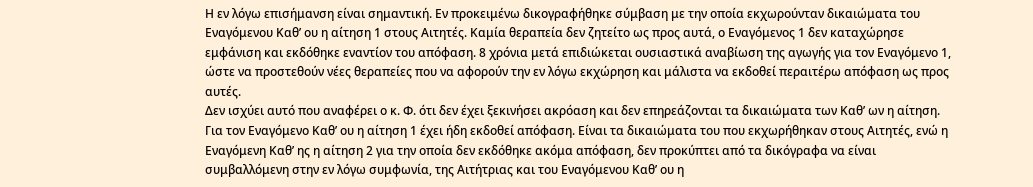Η εν λόγω επισήμανση είναι σημαντική. Εν προκειμένω δικογραφήθηκε σύμβαση με την οποία εκχωρούνταν δικαιώματα του Εναγόμενου Καθ’ ου η αίτηση 1 στους Αιτητές. Καμία θεραπεία δεν ζητείτο ως προς αυτά, ο Εναγόμενος 1 δεν καταχώρησε εμφάνιση και εκδόθηκε εναντίον του απόφαση. 8 χρόνια μετά επιδιώκεται ουσιαστικά αναβίωση της αγωγής για τον Εναγόμενο 1, ώστε να προστεθούν νέες θεραπείες που να αφορούν την εν λόγω εκχώρηση και μάλιστα να εκδοθεί περαιτέρω απόφαση ως προς αυτές.
Δεν ισχύει αυτό που αναφέρει ο κ. Φ. ότι δεν έχει ξεκινήσει ακρόαση και δεν επηρεάζονται τα δικαιώματα των Καθ’ ων η αίτηση. Για τον Εναγόμενο Καθ’ ου η αίτηση 1 έχει ήδη εκδοθεί απόφαση. Είναι τα δικαιώματα του που εκχωρήθηκαν στους Αιτητές, ενώ η Εναγόμενη Καθ’ ης η αίτηση 2 για την οποία δεν εκδόθηκε ακόμα απόφαση, δεν προκύπτει από τα δικόγραφα να είναι συμβαλλόμενη στην εν λόγω συμφωνία, της Αιτήτριας και του Εναγόμενου Καθ’ ου η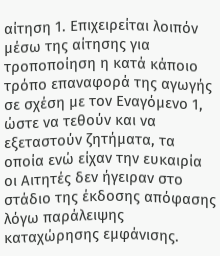αίτηση 1. Επιχειρείται λοιπόν μέσω της αίτησης για τροποποίηση η κατά κάποιο τρόπο επαναφορά της αγωγής σε σχέση με τον Εναγόμενο 1, ώστε να τεθούν και να εξεταστούν ζητήματα, τα οποία ενώ είχαν την ευκαιρία οι Αιτητές δεν ήγειραν στο στάδιο της έκδοσης απόφασης λόγω παράλειψης καταχώρησης εμφάνισης.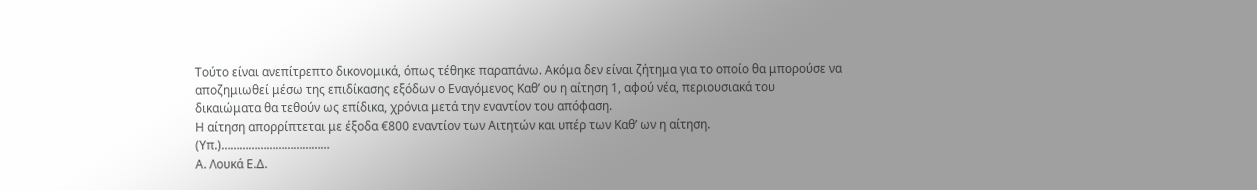Τούτο είναι ανεπίτρεπτο δικονομικά, όπως τέθηκε παραπάνω. Ακόμα δεν είναι ζήτημα για το οποίο θα μπορούσε να αποζημιωθεί μέσω της επιδίκασης εξόδων ο Εναγόμενος Καθ’ ου η αίτηση 1, αφού νέα, περιουσιακά του δικαιώματα θα τεθούν ως επίδικα, χρόνια μετά την εναντίον του απόφαση.
Η αίτηση απορρίπτεται με έξοδα €800 εναντίον των Αιτητών και υπέρ των Καθ’ ων η αίτηση.
(Υπ.)………………………………
Α. Λουκά Ε.Δ.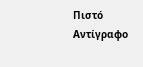Πιστό Αντίγραφο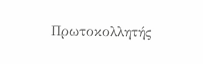Πρωτοκολλητής